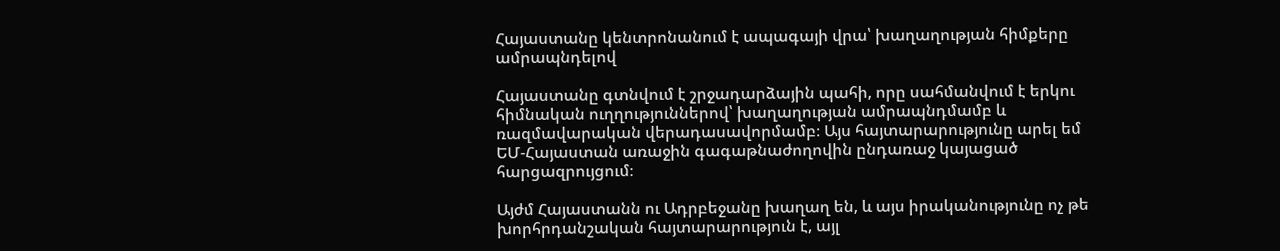Հայաստանը կենտրոնանում է ապագայի վրա՝ խաղաղության հիմքերը ամրապնդելով

Հայաստանը գտնվում է շրջադարձային պահի, որը սահմանվում է երկու հիմնական ուղղություններով՝ խաղաղության ամրապնդմամբ և ռազմավարական վերադասավորմամբ։ Այս հայտարարությունը արել եմ ԵՄ-Հայաստան առաջին գագաթնաժողովին ընդառաջ կայացած հարցազրույցում։

Այժմ Հայաստանն ու Ադրբեջանը խաղաղ են, և այս իրականությունը ոչ թե խորհրդանշական հայտարարություն է, այլ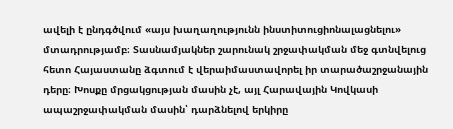ավելի է ընդգծվում «այս խաղաղությունն ինստիտուցիոնալացնելու» մտադրությամբ։ Տասնամյակներ շարունակ շրջափակման մեջ գտնվելուց հետո Հայաստանը ձգտում է վերաիմաստավորել իր տարածաշրջանային դերը։ Խոսքը մրցակցության մասին չէ, այլ Հարավային Կովկասի ապաշրջափակման մասին՝ դարձնելով երկիրը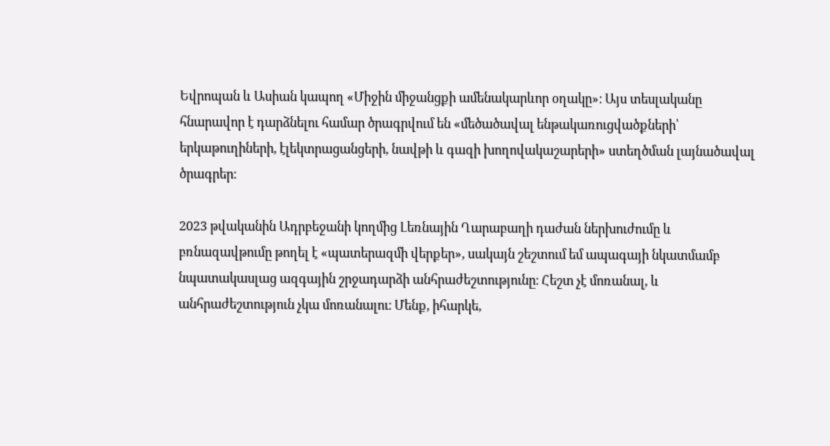Եվրոպան և Ասիան կապող «Միջին միջանցքի ամենակարևոր օղակը»։ Այս տեսլականը հնարավոր է դարձնելու համար ծրագրվում են «մեծածավալ ենթակառուցվածքների՝ երկաթուղիների, էլեկտրացանցերի, նավթի և գազի խողովակաշարերի» ստեղծման լայնածավալ ծրագրեր։

2023 թվականին Ադրբեջանի կողմից Լեռնային Ղարաբաղի դաժան ներխուժումը և բռնազավթումը թողել է «պատերազմի վերքեր», սակայն շեշտում եմ ապագայի նկատմամբ նպատակասլաց ազգային շրջադարձի անհրաժեշտությունը։ Հեշտ չէ մոռանալ, և անհրաժեշտություն չկա մոռանալու։ Մենք, իհարկե,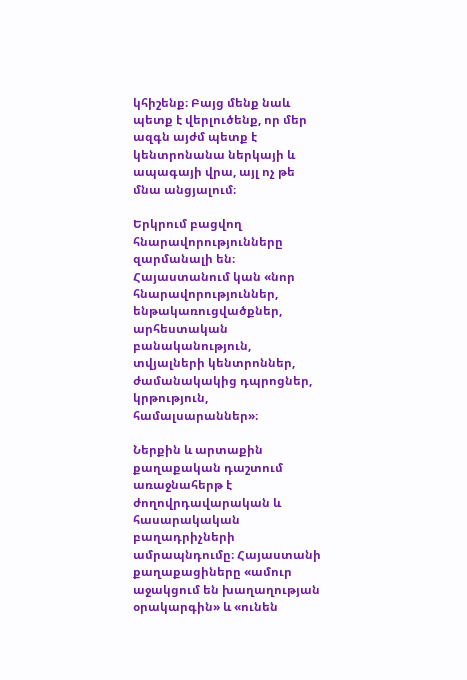կհիշենք։ Բայց մենք նաև պետք է վերլուծենք, որ մեր ազգն այժմ պետք է կենտրոնանա ներկայի և ապագայի վրա, այլ ոչ թե մնա անցյալում։

Երկրում բացվող հնարավորությունները զարմանալի են։ Հայաստանում կան «նոր հնարավորություններ, ենթակառուցվածքներ, արհեստական բանականություն, տվյալների կենտրոններ, ժամանակակից դպրոցներ, կրթություն, համալսարաններ»։

Ներքին և արտաքին քաղաքական դաշտում առաջնահերթ է ժողովրդավարական և հասարակական բաղադրիչների ամրապնդումը։ Հայաստանի քաղաքացիները «ամուր աջակցում են խաղաղության օրակարգին» և «ունեն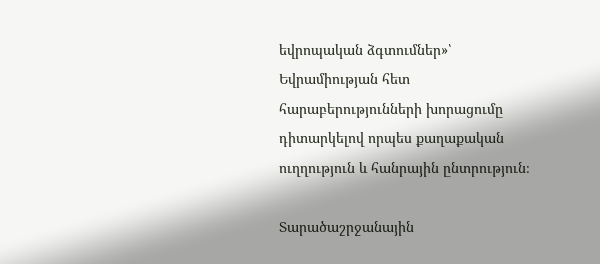եվրոպական ձգտումներ»՝ Եվրամիության հետ հարաբերությունների խորացումը դիտարկելով որպես քաղաքական ուղղություն և հանրային ընտրություն։

Տարածաշրջանային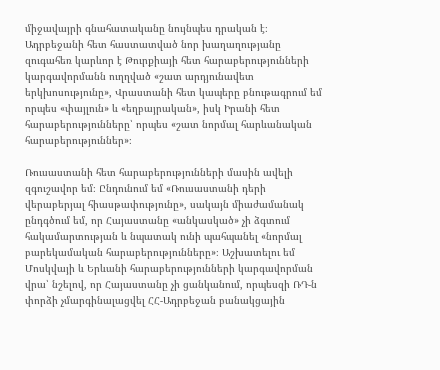միջավայրի գնահատականը նույնպես դրական է։ Ադրբեջանի հետ հաստատված նոր խաղաղությանը զուգահեռ կարևոր է Թուրքիայի հետ հարաբերությունների կարգավորմանն ուղղված «շատ արդյունավետ երկխոսությունը», Վրաստանի հետ կապերը բնութագրում եմ որպես «փայլուն» և «եղբայրական», իսկ Իրանի հետ հարաբերությունները՝ որպես «շատ նորմալ հարևանական հարաբերություններ»։

Ռուսաստանի հետ հարաբերությունների մասին ավելի զգուշավոր եմ։ Ընդունում եմ «Ռուսաստանի դերի վերաբերյալ հիասթափությունը», սակայն միաժամանակ ընդգծում եմ, որ Հայաստանը «անկասկած» չի ձգտում հակամարտության և նպատակ ունի պահպանել «նորմալ բարեկամական հարաբերությունները»։ Աշխատելու եմ Մոսկվայի և Երևանի հարաբերությունների կարգավորման վրա՝ նշելով, որ Հայաստանը չի ցանկանում, որպեսզի ՌԴ-ն փորձի չմարգինալացվել ՀՀ-Ադրբեջան բանակցային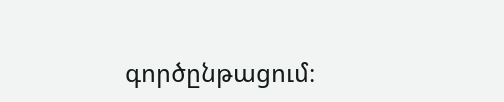գործընթացում։